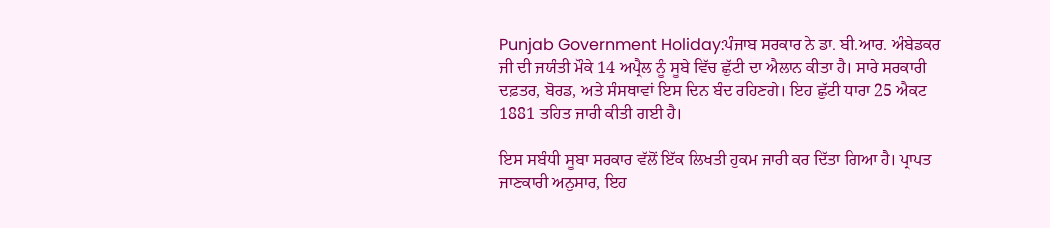Punjab Government Holiday:ਪੰਜਾਬ ਸਰਕਾਰ ਨੇ ਡਾ. ਬੀ.ਆਰ. ਅੰਬੇਡਕਰ ਜੀ ਦੀ ਜਯੰਤੀ ਮੌਕੇ 14 ਅਪ੍ਰੈਲ ਨੂੰ ਸੂਬੇ ਵਿੱਚ ਛੁੱਟੀ ਦਾ ਐਲਾਨ ਕੀਤਾ ਹੈ। ਸਾਰੇ ਸਰਕਾਰੀ ਦਫ਼ਤਰ, ਬੋਰਡ, ਅਤੇ ਸੰਸਥਾਵਾਂ ਇਸ ਦਿਨ ਬੰਦ ਰਹਿਣਗੇ। ਇਹ ਛੁੱਟੀ ਧਾਰਾ 25 ਐਕਟ 1881 ਤਹਿਤ ਜਾਰੀ ਕੀਤੀ ਗਈ ਹੈ।

ਇਸ ਸਬੰਧੀ ਸੂਬਾ ਸਰਕਾਰ ਵੱਲੋਂ ਇੱਕ ਲਿਖਤੀ ਹੁਕਮ ਜਾਰੀ ਕਰ ਦਿੱਤਾ ਗਿਆ ਹੈ। ਪ੍ਰਾਪਤ ਜਾਣਕਾਰੀ ਅਨੁਸਾਰ, ਇਹ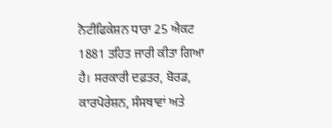ਨੋਟੀਫਿਕੇਸ਼ਨ ਧਾਰਾ 25 ਐਕਟ 1881 ਤਹਿਤ ਜਾਰੀ ਕੀਤਾ ਗਿਆ ਹੈ। ਸਰਕਾਰੀ ਦਫ਼ਤਰ, ਬੋਰਡ, ਕਾਰਪੋਰੇਸ਼ਨ, ਸੰਸਥਾਵਾਂ ਅਤੇ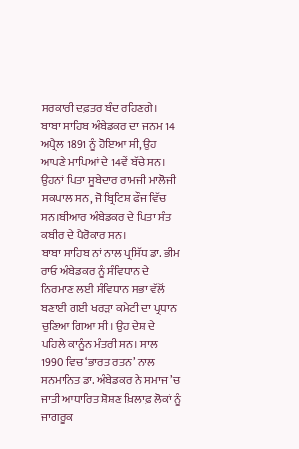ਸਰਕਾਰੀ ਦਫ਼ਤਰ ਬੰਦ ਰਹਿਣਗੇ।
ਬਾਬਾ ਸਾਹਿਬ ਅੰਬੇਡਕਰ ਦਾ ਜਨਮ 14 ਅਪ੍ਰੈਲ 1891 ਨੂੰ ਹੋਇਆ ਸੀ, ਉਹ ਆਪਣੇ ਮਾਪਿਆਂ ਦੇ 14ਵੇਂ ਬੱਚੇ ਸਨ। ਉਹਨਾਂ ਪਿਤਾ ਸੂਬੇਦਾਰ ਰਾਮਜੀ ਮਾਲੋਜੀ ਸਕਪਾਲ ਸਨ, ਜੋ ਬ੍ਰਿਟਿਸ਼ ਫੌਜ ਵਿੱਚ ਸਨ।ਬੀਆਰ ਅੰਬੇਡਕਰ ਦੇ ਪਿਤਾ ਸੰਤ ਕਬੀਰ ਦੇ ਪੈਰੋਕਾਰ ਸਨ।
ਬਾਬਾ ਸਾਹਿਬ ਨਾਂ ਨਾਲ ਪ੍ਰਸਿੱਧ ਡਾ. ਭੀਮ ਰਾਓ ਅੰਬੇਡਕਰ ਨੂੰ ਸੰਵਿਧਾਨ ਦੇ ਨਿਰਮਾਣ ਲਈ ਸੰਵਿਧਾਨ ਸਭਾ ਵੱਲੋਂ ਬਣਾਈ ਗਈ ਖਰੜਾ ਕਮੇਟੀ ਦਾ ਪ੍ਰਧਾਨ ਚੁਣਿਆ ਗਿਆ ਸੀ। ਉਹ ਦੇਸ਼ ਦੇ ਪਹਿਲੇ ਕਾਨੂੰਨ ਮੰਤਰੀ ਸਨ। ਸਾਲ 1990 ਵਿਚ ‘ਭਾਰਤ ਰਤਨ’ ਨਾਲ ਸਨਮਾਨਿਤ ਡਾ. ਅੰਬੇਡਕਰ ਨੇ ਸਮਾਜ ’ਚ ਜਾਤੀ ਆਧਾਰਿਤ ਸ਼ੋਸ਼ਣ ਖ਼ਿਲਾਫ਼ ਲੋਕਾਂ ਨੂੰ ਜਾਗਰੂਕ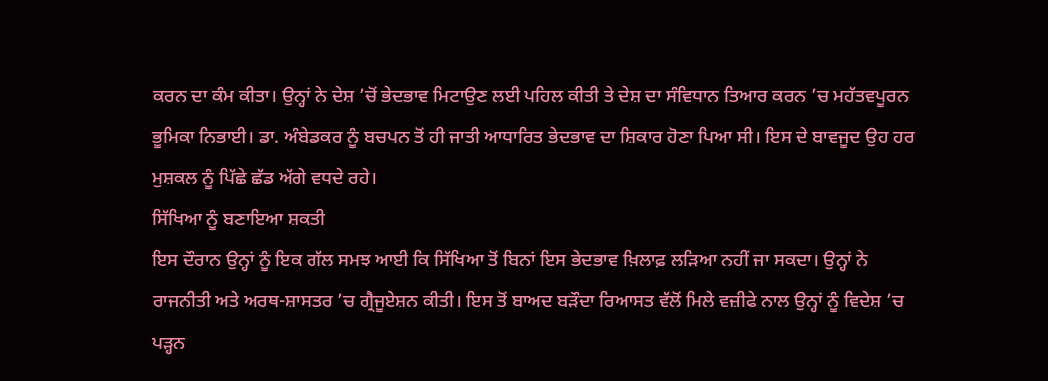ਕਰਨ ਦਾ ਕੰਮ ਕੀਤਾ। ਉਨ੍ਹਾਂ ਨੇ ਦੇਸ਼ ’ਚੋਂ ਭੇਦਭਾਵ ਮਿਟਾਉਣ ਲਈ ਪਹਿਲ ਕੀਤੀ ਤੇ ਦੇਸ਼ ਦਾ ਸੰਵਿਧਾਨ ਤਿਆਰ ਕਰਨ ’ਚ ਮਹੱਤਵਪੂਰਨ ਭੂਮਿਕਾ ਨਿਭਾਈ। ਡਾ. ਅੰਬੇਡਕਰ ਨੂੰ ਬਚਪਨ ਤੋਂ ਹੀ ਜਾਤੀ ਆਧਾਰਿਤ ਭੇਦਭਾਵ ਦਾ ਸ਼ਿਕਾਰ ਹੋਣਾ ਪਿਆ ਸੀ। ਇਸ ਦੇ ਬਾਵਜੂਦ ਉਹ ਹਰ ਮੁਸ਼ਕਲ ਨੂੰ ਪਿੱਛੇ ਛੱਡ ਅੱਗੇ ਵਧਦੇ ਰਹੇ।
ਸਿੱਖਿਆ ਨੂੰ ਬਣਾਇਆ ਸ਼ਕਤੀ
ਇਸ ਦੌਰਾਨ ਉਨ੍ਹਾਂ ਨੂੰ ਇਕ ਗੱਲ ਸਮਝ ਆਈ ਕਿ ਸਿੱਖਿਆ ਤੋਂ ਬਿਨਾਂ ਇਸ ਭੇਦਭਾਵ ਖ਼ਿਲਾਫ਼ ਲੜਿਆ ਨਹੀਂ ਜਾ ਸਕਦਾ। ਉਨ੍ਹਾਂ ਨੇ ਰਾਜਨੀਤੀ ਅਤੇ ਅਰਥ-ਸ਼ਾਸਤਰ ’ਚ ਗ੍ਰੈਜੂਏਸ਼ਨ ਕੀਤੀ। ਇਸ ਤੋਂ ਬਾਅਦ ਬੜੌਦਾ ਰਿਆਸਤ ਵੱਲੋਂ ਮਿਲੇ ਵਜ਼ੀਫੇ ਨਾਲ ਉਨ੍ਹਾਂ ਨੂੰ ਵਿਦੇਸ਼ ’ਚ ਪੜ੍ਹਨ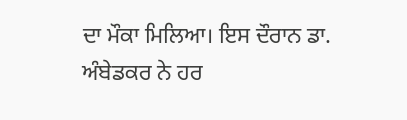ਦਾ ਮੌਕਾ ਮਿਲਿਆ। ਇਸ ਦੌਰਾਨ ਡਾ. ਅੰਬੇਡਕਰ ਨੇ ਹਰ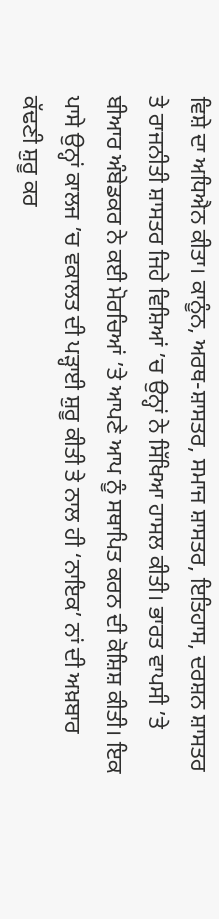ਵਿਸ਼ੇ ਦਾ ਅਧਿਐਨ ਕੀਤਾ। ਕਾਨੂੰਨ, ਅਰਥ-ਸ਼ਾਸਤਰ, ਸਮਾਜ ਸ਼ਾਸਤਰ, ਇਤਿਹਾਸ, ਦਰਸ਼ਨ ਸ਼ਾਸਤਰ ਤੇ ਰਾਜਨੀਤੀ ਸ਼ਾਸਤਰ ਜਿਹੇ ਵਿਸ਼ਿਆਂ ’ਚ ਉਨ੍ਹਾਂ ਨੇ ਸਿੱਖਿਆ ਹਾਸਲ ਕੀਤੀ। ਭਾਰਤ ਵਾਪਸੀ ’ਤੇ ਬੀਆਰ ਅੰਬੇਡਕਰ ਨੇ ਕਈ ਮੋਰਚਿਆਂ ’ਤੇ ਆਪਣੇ ਆਪ ਨੂੰ ਸਥਾਪਿਤ ਕਰਨ ਦੀ ਕੋਸ਼ਿਸ਼ ਕੀਤੀ। ਇਕ ਪਾਸੇ ਉਨ੍ਹਾਂ ਕਾਲਜ ’ਚ ਵਕਾਲਤ ਦੀ ਪੜ੍ਹਾਈ ਸ਼ੁਰੂ ਕੀਤੀ ਤੇ ਨਾਲ ਹੀ ‘ਨਾਇਕ’ ਨਾਂ ਦੀ ਅਖ਼ਬਾਰ ਕੱਢਣੀ ਸ਼ੁਰੂ ਕਰ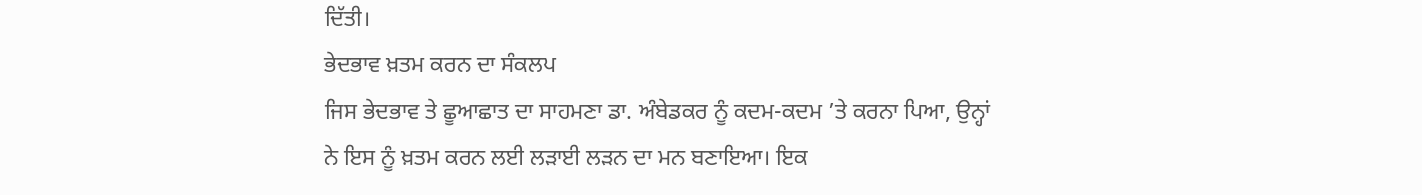ਦਿੱਤੀ।
ਭੇਦਭਾਵ ਖ਼ਤਮ ਕਰਨ ਦਾ ਸੰਕਲਪ
ਜਿਸ ਭੇਦਭਾਵ ਤੇ ਛੂਆਛਾਤ ਦਾ ਸਾਹਮਣਾ ਡਾ. ਅੰਬੇਡਕਰ ਨੂੰ ਕਦਮ-ਕਦਮ ’ਤੇ ਕਰਨਾ ਪਿਆ, ਉਨ੍ਹਾਂ ਨੇ ਇਸ ਨੂੰ ਖ਼ਤਮ ਕਰਨ ਲਈ ਲੜਾਈ ਲੜਨ ਦਾ ਮਨ ਬਣਾਇਆ। ਇਕ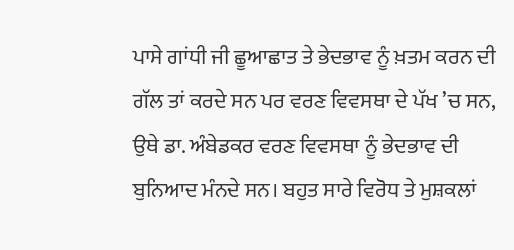ਪਾਸੇ ਗਾਂਧੀ ਜੀ ਛੂਆਛਾਤ ਤੇ ਭੇਦਭਾਵ ਨੂੰ ਖ਼ਤਮ ਕਰਨ ਦੀ ਗੱਲ ਤਾਂ ਕਰਦੇ ਸਨ ਪਰ ਵਰਣ ਵਿਵਸਥਾ ਦੇ ਪੱਖ ’ਚ ਸਨ, ਉਥੇ ਡਾ. ਅੰਬੇਡਕਰ ਵਰਣ ਵਿਵਸਥਾ ਨੂੰ ਭੇਦਭਾਵ ਦੀ ਬੁਨਿਆਦ ਮੰਨਦੇ ਸਨ। ਬਹੁਤ ਸਾਰੇ ਵਿਰੋਧ ਤੇ ਮੁਸ਼ਕਲਾਂ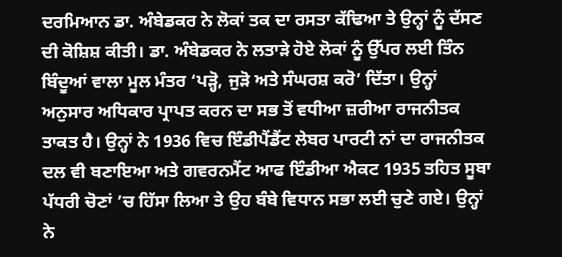ਦਰਮਿਆਨ ਡਾ. ਅੰਬੇਡਕਰ ਨੇ ਲੋਕਾਂ ਤਕ ਦਾ ਰਸਤਾ ਕੱਢਿਆ ਤੇ ਉਨ੍ਹਾਂ ਨੂੰ ਦੱਸਣ ਦੀ ਕੋਸ਼ਿਸ਼ ਕੀਤੀ। ਡਾ. ਅੰਬੇਡਕਰ ਨੇ ਲਤਾੜੇ ਹੋਏ ਲੋਕਾਂ ਨੂੰ ਉੱਪਰ ਲਈ ਤਿੰਨ ਬਿੰਦੂਆਂ ਵਾਲਾ ਮੂਲ ਮੰਤਰ ‘ਪੜ੍ਹੋ, ਜੁੜੋ ਅਤੇ ਸੰਘਰਸ਼ ਕਰੋ’ ਦਿੱਤਾ। ਉਨ੍ਹਾਂ ਅਨੁਸਾਰ ਅਧਿਕਾਰ ਪ੍ਰਾਪਤ ਕਰਨ ਦਾ ਸਭ ਤੋਂ ਵਧੀਆ ਜ਼ਰੀਆ ਰਾਜਨੀਤਕ ਤਾਕਤ ਹੈ। ਉਨ੍ਹਾਂ ਨੇ 1936 ਵਿਚ ਇੰਡੀਪੈਂਡੈਂਟ ਲੇਬਰ ਪਾਰਟੀ ਨਾਂ ਦਾ ਰਾਜਨੀਤਕ ਦਲ ਵੀ ਬਣਾਇਆ ਅਤੇ ਗਵਰਨਮੈਂਟ ਆਫ ਇੰਡੀਆ ਐਕਟ 1935 ਤਹਿਤ ਸੂਬਾ ਪੱਧਰੀ ਚੋਣਾਂ ’ਚ ਹਿੱਸਾ ਲਿਆ ਤੇ ਉਹ ਬੰਬੇ ਵਿਧਾਨ ਸਭਾ ਲਈ ਚੁਣੇ ਗਏ। ਉਨ੍ਹਾਂ ਨੇ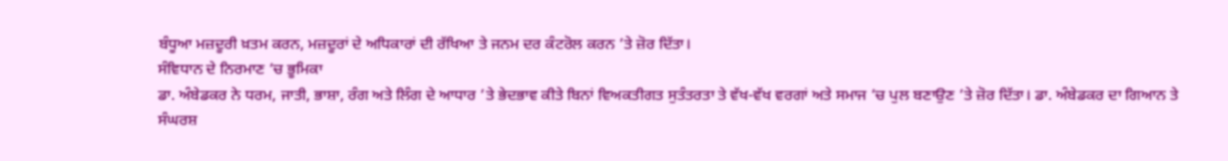ਬੰਧੂਆ ਮਜ਼ਦੂਰੀ ਖ਼ਤਮ ਕਰਨ, ਮਜ਼ਦੂਰਾਂ ਦੇ ਅਧਿਕਾਰਾਂ ਦੀ ਰੱਖਿਆ ਤੇ ਜਨਮ ਦਰ ਕੰਟਰੋਲ ਕਰਨ ’ਤੇ ਜ਼ੋਰ ਦਿੱਤਾ।
ਸੰਵਿਧਾਨ ਦੇ ਨਿਰਮਾਣ ’ਚ ਭੂਮਿਕਾ
ਡਾ. ਅੰਬੇਡਕਰ ਨੇ ਧਰਮ, ਜਾਤੀ, ਭਾਸ਼ਾ, ਰੰਗ ਅਤੇ ਲਿੰਗ ਦੇ ਆਧਾਰ ’ਤੇ ਭੇਦਭਾਵ ਕੀਤੇ ਬਿਨਾਂ ਵਿਅਕਤੀਗਤ ਸੁਤੰਤਰਤਾ ਤੇ ਵੱਖ-ਵੱਖ ਵਰਗਾਂ ਅਤੇ ਸਮਾਜ ’ਚ ਪੁਲ ਬਣਾਉਣ ’ਤੇ ਜ਼ੋਰ ਦਿੱਤਾ। ਡਾ. ਅੰਬੇਡਕਰ ਦਾ ਗਿਆਨ ਤੇ ਸੰਘਰਸ਼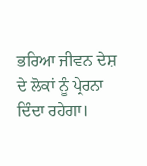ਭਰਿਆ ਜੀਵਨ ਦੇਸ਼ ਦੇ ਲੋਕਾਂ ਨੂੰ ਪ੍ਰੇਰਨਾ ਦਿੰਦਾ ਰਹੇਗਾ।